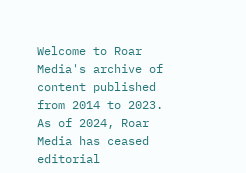Welcome to Roar Media's archive of content published from 2014 to 2023. As of 2024, Roar Media has ceased editorial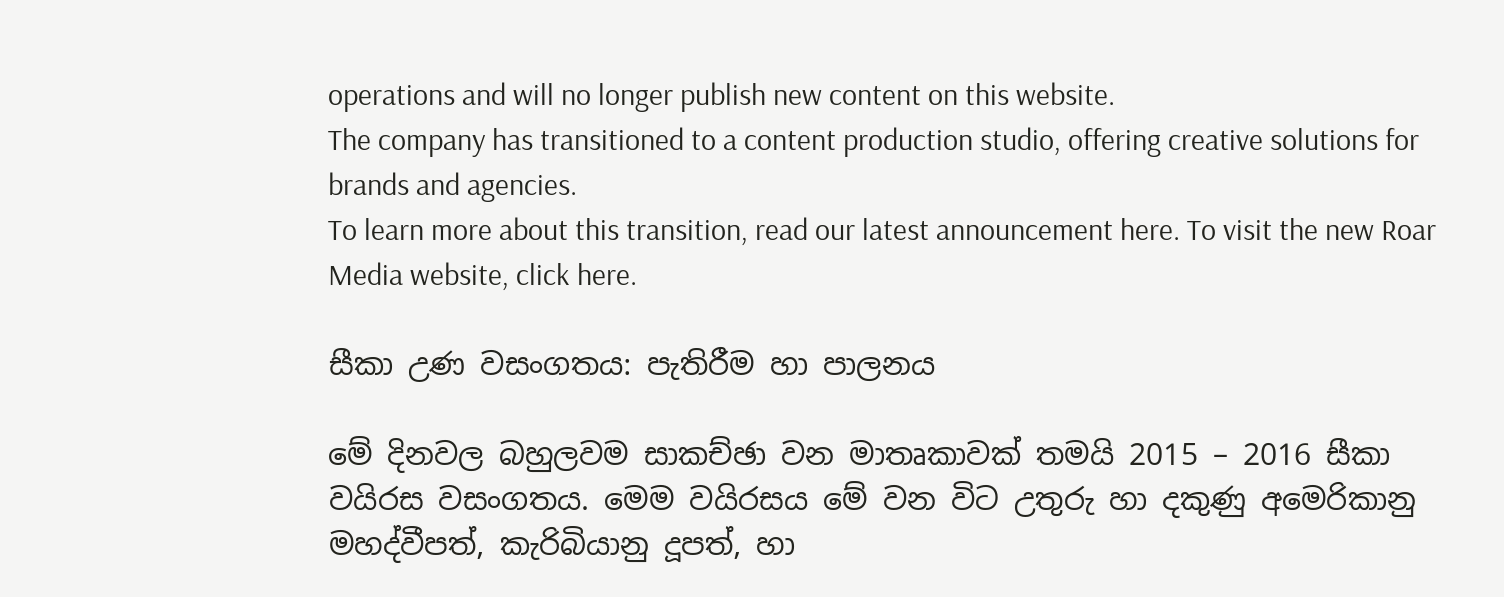operations and will no longer publish new content on this website.
The company has transitioned to a content production studio, offering creative solutions for brands and agencies.
To learn more about this transition, read our latest announcement here. To visit the new Roar Media website, click here.

සීකා උණ වසංගතය: පැතිරීම හා පාලනය

මේ දිනවල බහුලවම සාකච්ඡා වන මාතෘකාවක් තමයි 2015 – 2016 සීකා වයිරස වසංගතය. මෙම වයිරසය මේ වන විට උතුරු හා දකුණු අමෙරිකානු මහද්වීපත්, කැරිබියානු දූපත්, හා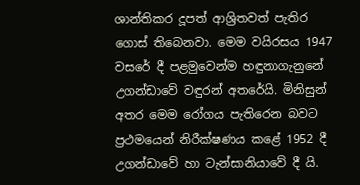ශාන්තිකර දූපත් ආශ්‍රිතවත් පැතිර ගොස් තිබෙනවා. මෙම වයිරසය 1947 වසරේ දී පළමුවෙන්ම හඳුනාගැනුනේ උගන්ඩාවේ වඳුරන් අතරේයි. මිනිසුන් අතර මෙම රෝගය පැතිරෙන බවට ප්‍රථමයෙන් නිරීක්ෂණය කළේ 1952 දී උගන්ඩාවේ හා ටැන්සානියාවේ දී යි.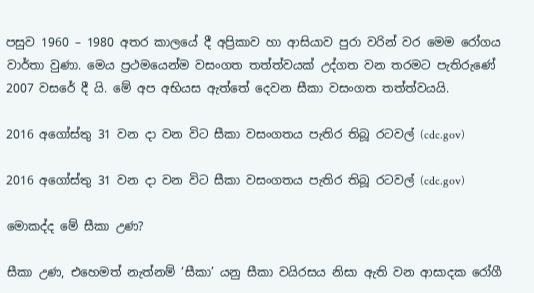පසුව 1960 – 1980 අතර කාලයේ දී අප්‍රිකාව හා ආසියාව පුරා වරින් වර මෙම රෝගය වාර්තා වුණා. මෙය ප්‍රථමයෙන්ම වසංගත තත්ත්වයක් උද්ගත වන තරමට පැතිරුණේ 2007 වසරේ දී යි. මේ අප අභියස ඇත්තේ දෙවන සීකා වසංගත තත්ත්වයයි.

2016 අගෝස්තු 31 වන දා වන විට සීකා වසංගතය පැතිර තිබූ රටවල් (cdc.gov)

2016 අගෝස්තු 31 වන දා වන විට සීකා වසංගතය පැතිර තිබූ රටවල් (cdc.gov)

මොකද්ද මේ සීකා උණ?

සීකා උණ, එහෙමත් නැත්නම් ‘සීකා’ යනු සීකා වයිරසය නිසා ඇති වන ආසාදක රෝගී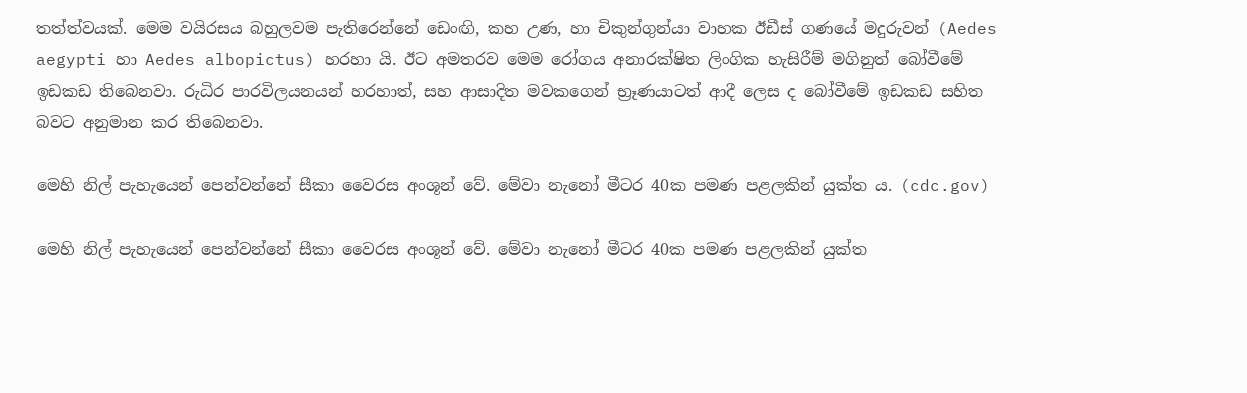තත්ත්වයක්. මෙම වයිරසය බහුලවම පැතිරෙන්නේ ඩෙංඟි, කහ උණ, හා චිකුන්ගුන්යා වාහක ඊඩීස් ගණයේ මදුරුවන් (Aedes aegypti හා Aedes albopictus) හරහා යි. ඊට අමතරව මෙම රෝගය අනාරක්ෂිත ලිංගික හැසිරීම් මගිනුත් බෝවීමේ ඉඩකඩ තිබෙනවා. රුධිර පාරවිලයනයන් හරහාත්, සහ ආසාදිත මවකගෙන් භ්‍රෑණයාටත් ආදී ලෙස ද බෝවීමේ ඉඩකඩ සහිත  බවට අනුමාන කර තිබෙනවා.

මෙහි නිල් පැහැයෙන් පෙන්වන්නේ සීකා වෛරස අංශූන් වේ. මේවා නැනෝ මීටර 40ක පමණ පළලකින් යුක්ත ය. (cdc.gov)

මෙහි නිල් පැහැයෙන් පෙන්වන්නේ සීකා වෛරස අංශූන් වේ. මේවා නැනෝ මීටර 40ක පමණ පළලකින් යුක්ත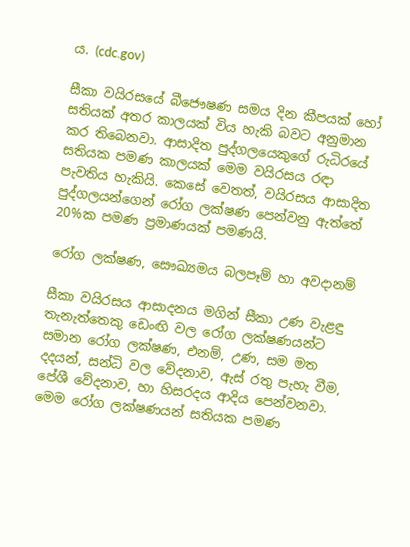ය. (cdc.gov)

සීකා වයිරසයේ බීජෞෂණ සමය දින කීපයක් හෝ සතියක් අතර කාලයක් විය හැකි බවට අනුමාන කර තිබෙනවා. ආසාදිත පුද්ගලයෙකුගේ රුධිරයේ සතියක පමණ කාලයක් මෙම වයිරසය රඳා පැවතිය හැකියි. කෙසේ වෙතත්, වයිරසය ආසාදිත පුද්ගලයන්ගෙන් රෝග ලක්ෂණ පෙන්වනු ඇත්තේ 20%ක පමණ ප්‍රමාණයක් පමණයි.

රෝග ලක්ෂණ, සෞඛ්‍යමය බලපෑම් හා අවදානම්

සීකා වයිරසය ආසාදනය මගින් සීකා උණ වැළඳු තැනැත්තෙකු ඩෙංඟි වල රෝග ලක්ෂණයන්ට සමාන රෝග ලක්ෂණ, එනම්, උණ, සම මත දදයන්, සන්ධි වල වේදනාව, ඇස් රතු පැහැ වීම, පේශී වේදනාව, හා හිසරදය ආදිය පෙන්වනවා. මෙම රෝග ලක්ෂණයන් සතියක පමණ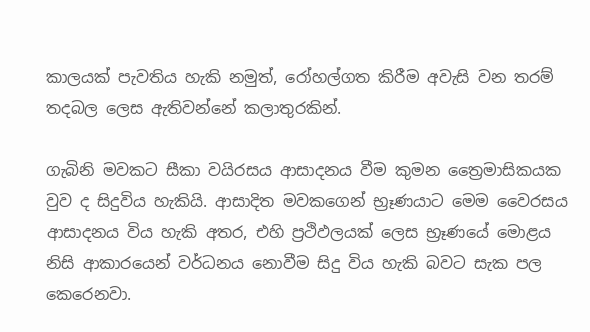කාලයක් පැවතිය හැකි නමුත්, රෝහල්ගත කිරීම අවැසි වන තරම් තදබල ලෙස ඇතිවන්නේ කලාතුරකින්.

ගැබිනි මවකට සීකා වයිරසය ආසාදනය වීම කුමන ත්‍රෛමාසිකයක වුව ද සිදුවිය හැකියි. ආසාදිත මවකගෙන් භ්‍රෑණයාට මෙම වෛරසය ආසාදනය විය හැකි අතර, එහි ප්‍රථිඵලයක් ලෙස භ්‍රෑණයේ මොළය නිසි ආකාරයෙන් වර්ධනය නොවීම සිදු විය හැකි බවට සැක පල කෙරෙනවා.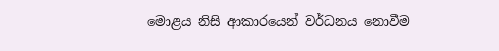මොළය නිසි ආකාරයෙන් වර්ධනය නොවීම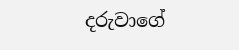දරුවාගේ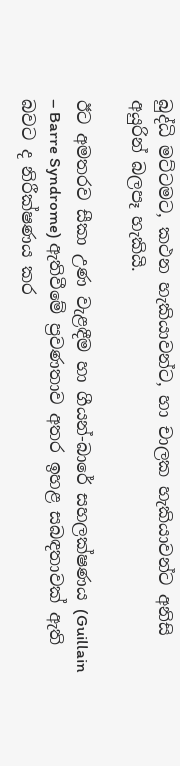බුද්ධි මට්ටමට, කථන හැකියාවන්ට, හා චාලක හැකියාවන්ට අනිසි අයුරින් බලපෑ හැකියි.

ඊට අමතරව සීකා උණ වැළඳීම හා ගීයන්-බාරේ සහලක්ෂණය (Guillain – Barre Syndrome) ඇතිවීමේ ප්‍රවණතාව අතර ඉහළ සබඳතාවක් ඇති බවට ද නිරීක්ෂණය කර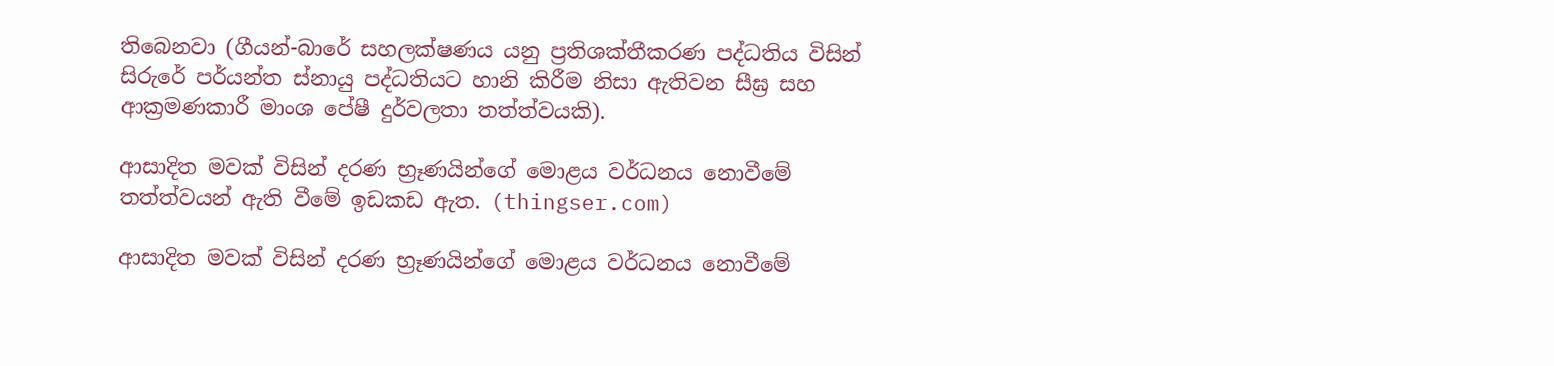තිබෙනවා (ගීයන්-බාරේ සහලක්ෂණය යනු ප්‍රතිශක්තීකරණ පද්ධතිය විසින් සිරුරේ පර්යන්ත ස්නායු පද්ධතියට හානි කිරීම නිසා ඇතිවන සීඝ්‍ර සහ ආක්‍රමණකාරී මාංශ පේෂී දුර්වලතා තත්ත්වයකි).

ආසාදිත මවක් විසින් දරණ භ්‍රෑණයින්ගේ මොළය වර්ධනය නොවීමේ තත්ත්වයන් ඇති වීමේ ඉඩකඩ ඇත. (thingser.com)

ආසාදිත මවක් විසින් දරණ භ්‍රෑණයින්ගේ මොළය වර්ධනය නොවීමේ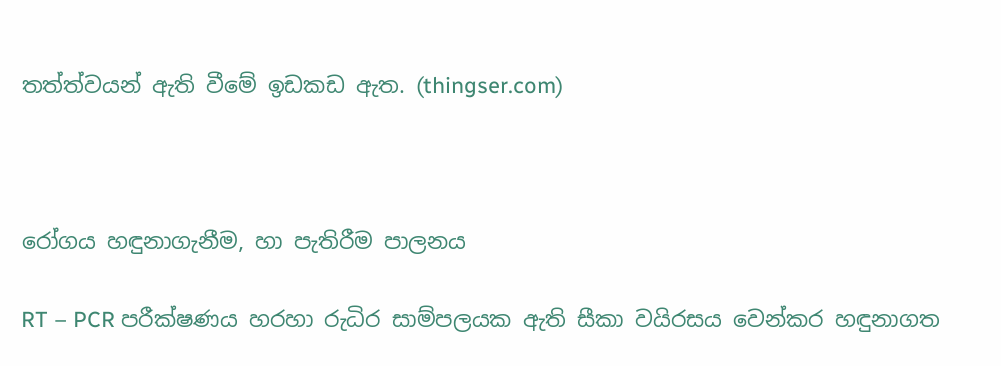තත්ත්වයන් ඇති වීමේ ඉඩකඩ ඇත. (thingser.com)



රෝගය හඳුනාගැනීම, හා පැතිරීම පාලනය

RT – PCR පරීක්ෂණය හරහා රුධිර සාම්පලයක ඇති සීකා වයිරසය වෙන්කර හඳුනාගත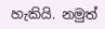හැකියි. නමුත්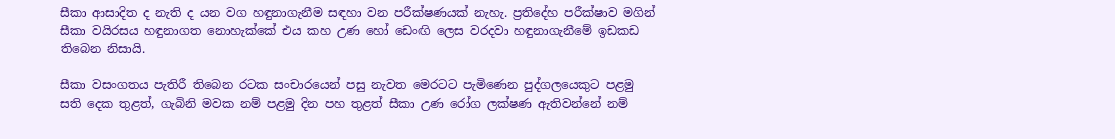සීකා ආසාදිත ද නැති ද යන වග හඳුනාගැනීම සඳහා වන පරීක්ෂණයක් නැහැ. ප්‍රතිදේහ පරීක්ෂාව මගින් සීකා වයිරසය හඳුනාගත නොහැක්කේ එය කහ උණ හෝ ඩෙංඟි ලෙස වරදවා හඳුනාගැනීමේ ඉඩකඩ තිබෙන නිසායි.

සීකා වසංගතය පැතිරී තිබෙන රටක සංචාරයෙන් පසු නැවත මෙරටට පැමිණෙන පුද්ගලයෙකුට පළමු සති දෙක තුළත්, ගැබිනි මවක නම් පළමු දින පහ තුළත් සීකා උණ රෝග ලක්ෂණ ඇතිවන්නේ නම්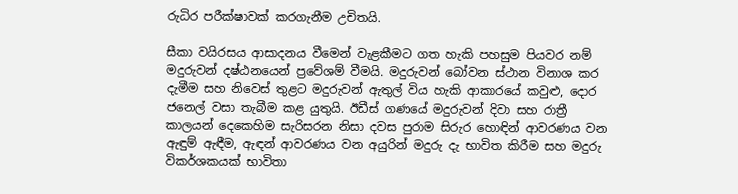රුධිර පරීක්ෂාවක් කරගැනීම උචිතයි.

සීකා වයිරසය ආසාදනය වීමෙන් වැළකීමට ගත හැකි පහසුම පියවර නම් මදුරුවන් දෂ්ඨනයෙන් ප්‍රවේශම් වීමයි. මදුරුවන් බෝවන ස්ථාන විනාශ කර දැමීම සහ නිවෙස් තුළට මදුරුවන් ඇතුල් විය හැකි ආකාරයේ කවුළු, දොර ජනෙල් වසා තැබීම කළ යුතුයි. ඊඩීස් ගණයේ මදුරුවන් දිවා සහ රාත්‍රී කාලයන් දෙකෙහිම සැරිසරන නිසා දවස පුරාම සිරුර හොඳින් ආවරණය වන ඇඳුම් ඇඳීම, ඇඳන් ආවරණය වන අයුරින් මදුරු දැ භාවිත කිරීම සහ මදුරු විකර්ශකයක් භාවිතා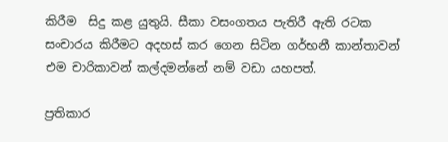කිරීම  සිදු කළ යුතුයි. සීකා වසංගතය පැතිරී ඇති රටක සංචාරය කිරීමට අදහස් කර ගෙන සිටින ගර්භනී කාන්තාවන් එම චාරිකාවන් කල්දමන්නේ නම් වඩා යහපත්.

ප්‍රතිකාර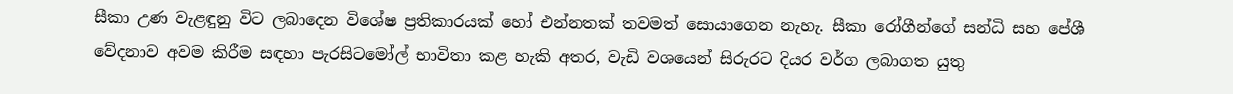සීකා උණ වැළඳුනු විට ලබාදෙන විශේෂ ප්‍රතිකාරයක් හෝ එන්නතක් තවමත් සොයාගෙන නැහැ. සීකා රෝගීන්ගේ සන්ධි සහ පේශී වේදනාව අවම කිරීම සඳහා පැරසිටමෝල් භාවිතා කළ හැකි අතර, වැඩි වශයෙන් සිරුරට දියර වර්ග ලබාගත යුතු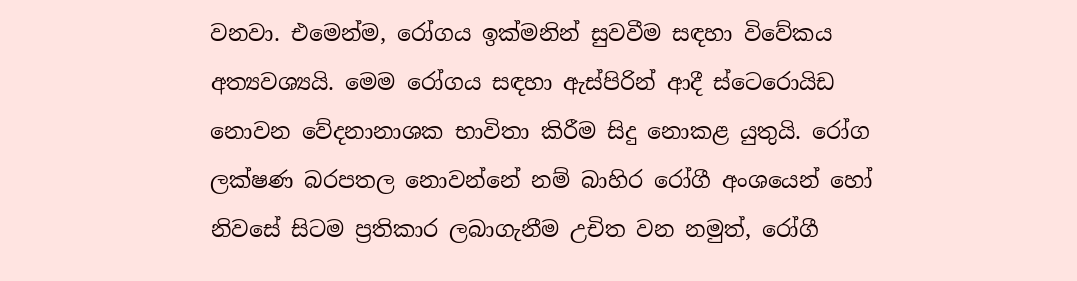වනවා. එමෙන්ම, රෝගය ඉක්මනින් සුවවීම සඳහා විවේකය අත්‍යවශ්‍යයි. මෙම රෝගය සඳහා ඇස්පිරින් ආදී ස්ටෙරොයිඩ නොවන වේදනානාශක භාවිතා කිරීම සිදු නොකළ යුතුයි. රෝග ලක්ෂණ බරපතල නොවන්නේ නම් බාහිර රෝගී අංශයෙන් හෝ නිවසේ සිටම ප්‍රතිකාර ලබාගැනීම උචිත වන නමුත්, රෝගී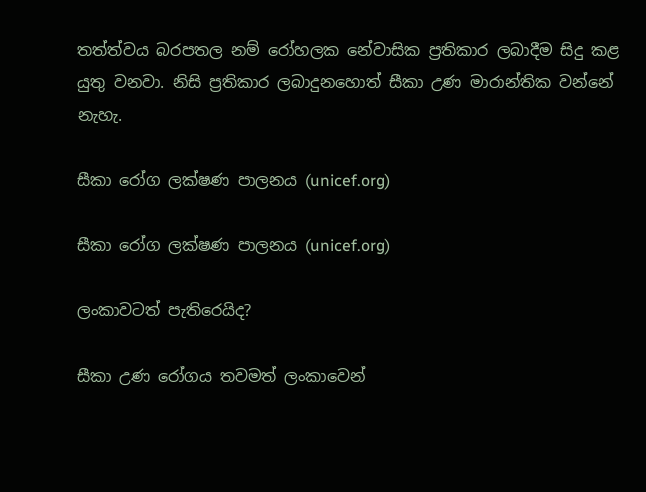තත්ත්වය බරපතල නම් රෝහලක නේවාසික ප්‍රතිකාර ලබාදීම සිදු කළ යුතු වනවා. නිසි ප්‍රතිකාර ලබාදුනහොත් සීකා උණ මාරාන්තික වන්නේ නැහැ.

සීකා රෝග ලක්ෂණ පාලනය (unicef.org)

සීකා රෝග ලක්ෂණ පාලනය (unicef.org)

ලංකාවටත් පැතිරෙයිද?

සීකා උණ රෝගය තවමත් ලංකාවෙන්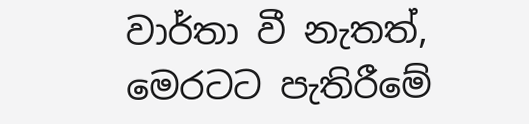වාර්තා වී නැතත්, මෙරටට පැතිරීමේ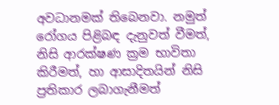අවධානමක් තිබෙනවා. නමුත් රෝගය පිළිබඳ දැනුවත් වීමත්, නිසි ආරක්ෂණ ක්‍රම භාවිතා කිරීමත්, හා ආසාදිතයින් නිසි ප්‍රතිකාර ලබාගැනීමත්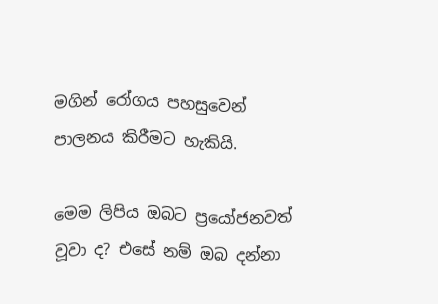මගින් රෝගය පහසුවෙන් පාලනය කිරීමට හැකියි.

මෙම ලිපිය ඔබට ප්‍රයෝජනවත් වූවා ද? එසේ නම් ඔබ දන්නා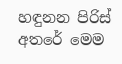හඳුනන පිරිස් අතරේ මෙම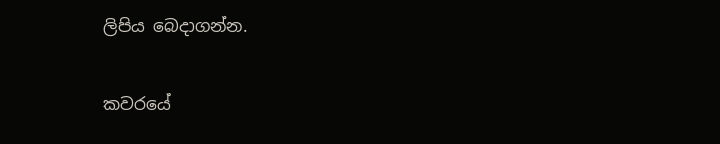ලිපිය බෙදාගන්න.

කවරයේ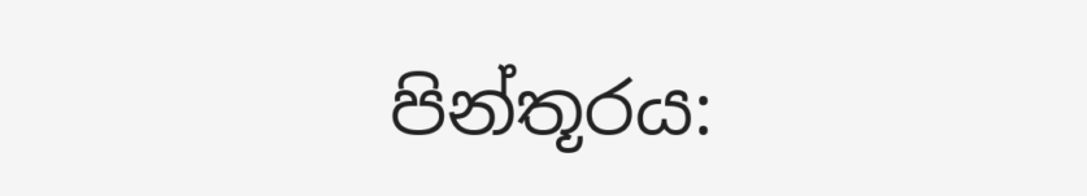පින්තූරය: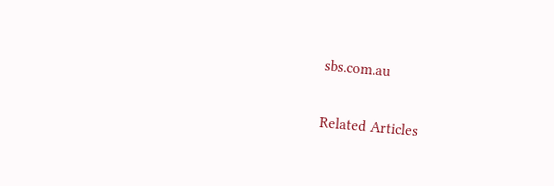sbs.com.au

Related Articles